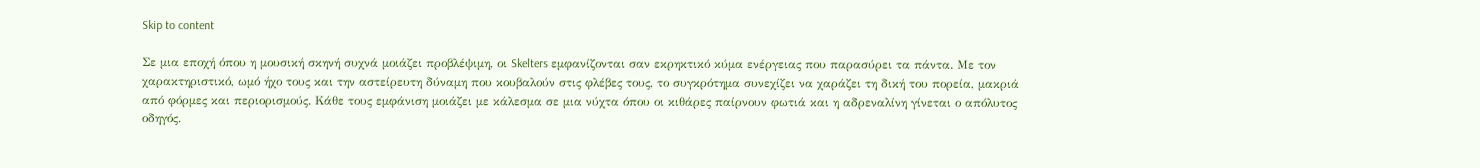Skip to content

Σε μια εποχή όπου η μουσική σκηνή συχνά μοιάζει προβλέψιμη, οι Skelters εμφανίζονται σαν εκρηκτικό κύμα ενέργειας που παρασύρει τα πάντα. Με τον χαρακτηριστικό, ωμό ήχο τους και την αστείρευτη δύναμη που κουβαλούν στις φλέβες τους, το συγκρότημα συνεχίζει να χαράζει τη δική του πορεία, μακριά από φόρμες και περιορισμούς. Κάθε τους εμφάνιση μοιάζει με κάλεσμα σε μια νύχτα όπου οι κιθάρες παίρνουν φωτιά και η αδρεναλίνη γίνεται ο απόλυτος οδηγός.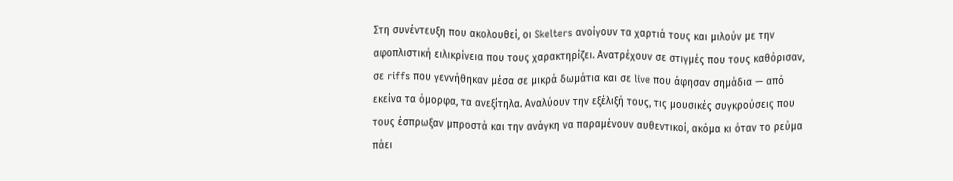Στη συνέντευξη που ακολουθεί, οι Skelters ανοίγουν τα χαρτιά τους και μιλούν με την αφοπλιστική ειλικρίνεια που τους χαρακτηρίζει. Ανατρέχουν σε στιγμές που τους καθόρισαν, σε riffs που γεννήθηκαν μέσα σε μικρά δωμάτια και σε live που άφησαν σημάδια — από εκείνα τα όμορφα, τα ανεξίτηλα. Αναλύουν την εξέλιξή τους, τις μουσικές συγκρούσεις που τους έσπρωξαν μπροστά και την ανάγκη να παραμένουν αυθεντικοί, ακόμα κι όταν το ρεύμα πάει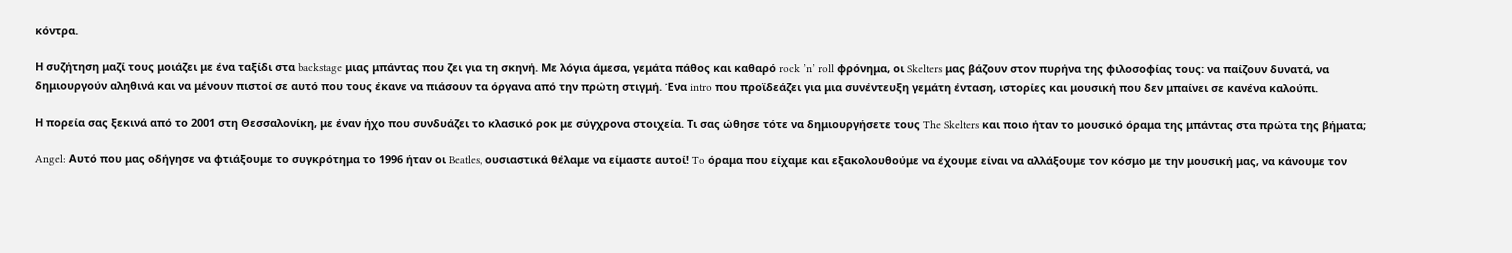κόντρα.

Η συζήτηση μαζί τους μοιάζει με ένα ταξίδι στα backstage μιας μπάντας που ζει για τη σκηνή. Με λόγια άμεσα, γεμάτα πάθος και καθαρό rock ’n’ roll φρόνημα, οι Skelters μας βάζουν στον πυρήνα της φιλοσοφίας τους: να παίζουν δυνατά, να δημιουργούν αληθινά και να μένουν πιστοί σε αυτό που τους έκανε να πιάσουν τα όργανα από την πρώτη στιγμή. Ένα intro που προϊδεάζει για μια συνέντευξη γεμάτη ένταση, ιστορίες και μουσική που δεν μπαίνει σε κανένα καλούπι.

Η πορεία σας ξεκινά από το 2001 στη Θεσσαλονίκη, με έναν ήχο που συνδυάζει το κλασικό ροκ με σύγχρονα στοιχεία. Τι σας ώθησε τότε να δημιουργήσετε τους The Skelters και ποιο ήταν το μουσικό όραμα της μπάντας στα πρώτα της βήματα;

Angel: Αυτό που μας οδήγησε να φτιάξουμε το συγκρότημα το 1996 ήταν οι Beatles, ουσιαστικά θέλαμε να είμαστε αυτοί! To όραμα που είχαμε και εξακολουθούμε να έχουμε είναι να αλλάξουμε τον κόσμο με την μουσική μας, να κάνουμε τον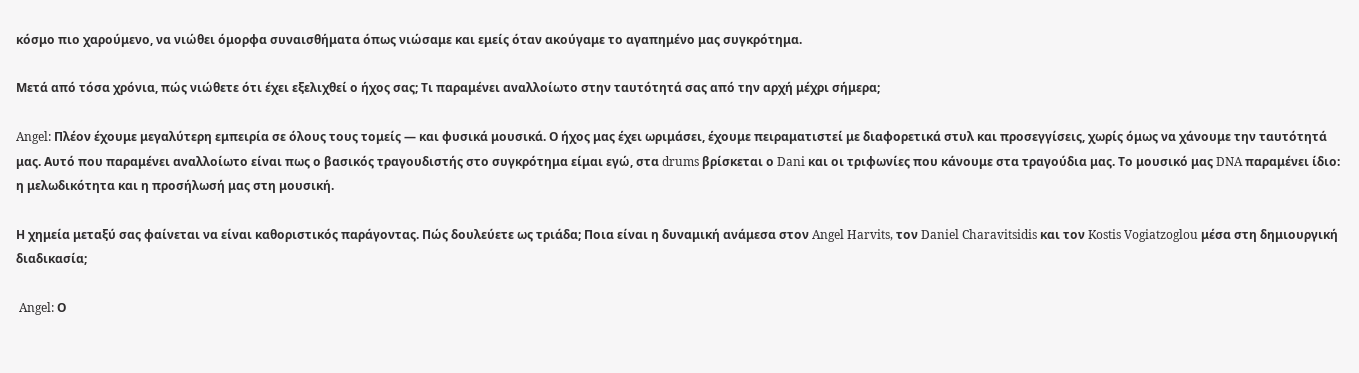κόσμο πιο χαρούμενο, να νιώθει όμορφα συναισθήματα όπως νιώσαμε και εμείς όταν ακούγαμε το αγαπημένο μας συγκρότημα.

Μετά από τόσα χρόνια, πώς νιώθετε ότι έχει εξελιχθεί ο ήχος σας; Τι παραμένει αναλλοίωτο στην ταυτότητά σας από την αρχή μέχρι σήμερα;

Angel: Πλέον έχουμε μεγαλύτερη εμπειρία σε όλους τους τομείς — και φυσικά μουσικά. Ο ήχος μας έχει ωριμάσει, έχουμε πειραματιστεί με διαφορετικά στυλ και προσεγγίσεις, χωρίς όμως να χάνουμε την ταυτότητά μας. Αυτό που παραμένει αναλλοίωτο είναι πως ο βασικός τραγουδιστής στο συγκρότημα είμαι εγώ, στα drums βρίσκεται ο Dani και οι τριφωνίες που κάνουμε στα τραγούδια μας. Το μουσικό μας DNA παραμένει ίδιο: η μελωδικότητα και η προσήλωσή μας στη μουσική.

Η χημεία μεταξύ σας φαίνεται να είναι καθοριστικός παράγοντας. Πώς δουλεύετε ως τριάδα; Ποια είναι η δυναμική ανάμεσα στον Angel Harvits, τον Daniel Charavitsidis και τον Kostis Vogiatzoglou μέσα στη δημιουργική διαδικασία;

 Angel: Ο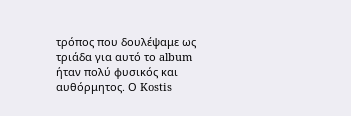τρόπος που δουλέψαμε ως τριάδα για αυτό το album ήταν πολύ φυσικός και αυθόρμητος. Ο Kostis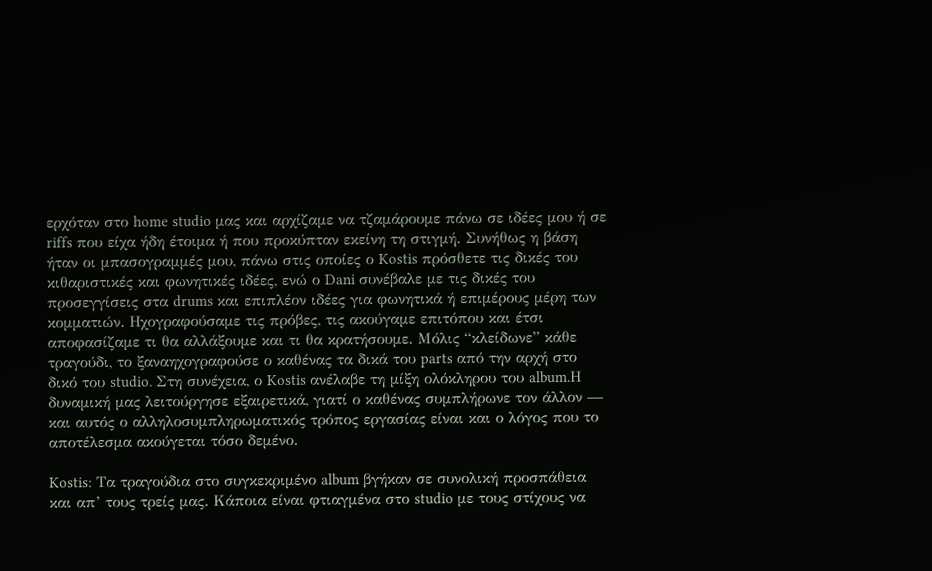ερχόταν στο home studio μας και αρχίζαμε να τζαμάρουμε πάνω σε ιδέες μου ή σε riffs που είχα ήδη έτοιμα ή που προκύπταν εκείνη τη στιγμή. Συνήθως η βάση ήταν οι μπασογραμμές μου, πάνω στις οποίες ο Kostis πρόσθετε τις δικές του κιθαριστικές και φωνητικές ιδέες, ενώ ο Dani συνέβαλε με τις δικές του προσεγγίσεις στα drums και επιπλέον ιδέες για φωνητικά ή επιμέρους μέρη των κομματιών. Ηχογραφούσαμε τις πρόβες, τις ακούγαμε επιτόπου και έτσι αποφασίζαμε τι θα αλλάξουμε και τι θα κρατήσουμε. Μόλις “κλείδωνε” κάθε τραγούδι, το ξαναηχογραφούσε ο καθένας τα δικά του parts από την αρχή στο δικό του studio. Στη συνέχεια, ο Kostis ανέλαβε τη μίξη ολόκληρου του album.Η δυναμική μας λειτούργησε εξαιρετικά, γιατί ο καθένας συμπλήρωνε τον άλλον — και αυτός ο αλληλοσυμπληρωματικός τρόπος εργασίας είναι και ο λόγος που το αποτέλεσμα ακούγεται τόσο δεμένο.

Kostis: Τα τραγούδια στο συγκεκριμένο album βγήκαν σε συνολική προσπάθεια και απ’ τους τρείς μας. Κάποια είναι φτιαγμένα στο studio με τους στίχους να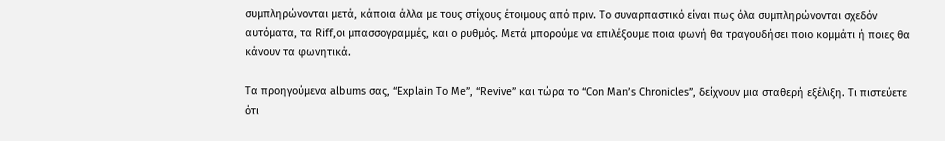συμπληρώνονται μετά, κάποια άλλα με τους στίχους έτοιμους από πριν. Το συναρπαστικό είναι πως όλα συμπληρώνονται σχεδόν αυτόματα, τα Riff,οι μπασσογραμμές, και ο ρυθμός. Μετά μπορούμε να επιλέξουμε ποια φωνή θα τραγουδήσει ποιο κομμάτι ή ποιες θα κάνουν τα φωνητικά.

Τα προηγούμενα albums σας, “Explain Τo Me”, “Revive” και τώρα το “Con Man’s Chronicles”, δείχνουν μια σταθερή εξέλιξη. Τι πιστεύετε ότι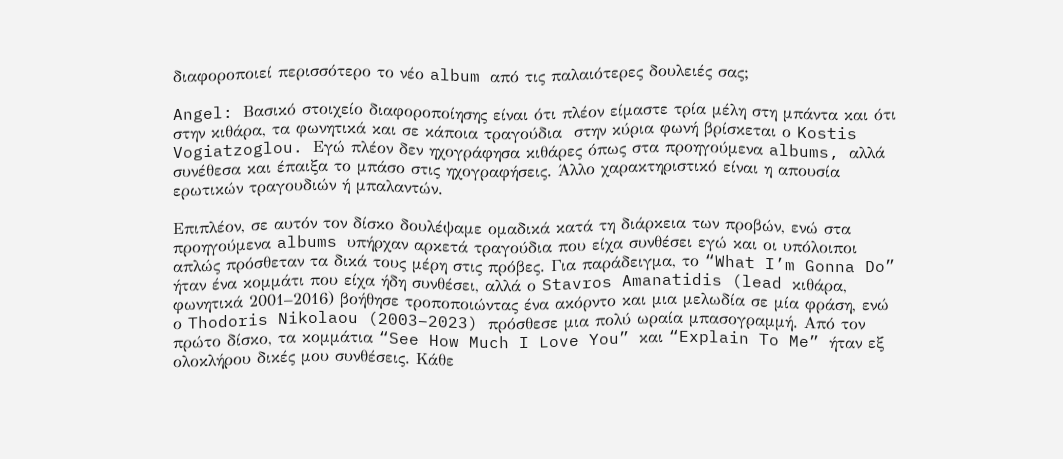διαφοροποιεί περισσότερο το νέο album από τις παλαιότερες δουλειές σας;

Angel: Βασικό στοιχείο διαφοροποίησης είναι ότι πλέον είμαστε τρία μέλη στη μπάντα και ότι στην κιθάρα, τα φωνητικά και σε κάποια τραγούδια  στην κύρια φωνή βρίσκεται ο Kostis Vogiatzoglou. Εγώ πλέον δεν ηχογράφησα κιθάρες όπως στα προηγούμενα albums, αλλά συνέθεσα και έπαιξα το μπάσο στις ηχογραφήσεις. Άλλο χαρακτηριστικό είναι η απουσία ερωτικών τραγουδιών ή μπαλαντών.

Επιπλέον, σε αυτόν τον δίσκο δουλέψαμε ομαδικά κατά τη διάρκεια των προβών, ενώ στα προηγούμενα albums υπήρχαν αρκετά τραγούδια που είχα συνθέσει εγώ και οι υπόλοιποι απλώς πρόσθεταν τα δικά τους μέρη στις πρόβες. Για παράδειγμα, το “What I’m Gonna Do” ήταν ένα κομμάτι που είχα ήδη συνθέσει, αλλά ο Stavros Amanatidis (lead κιθάρα, φωνητικά 2001–2016) βοήθησε τροποποιώντας ένα ακόρντο και μια μελωδία σε μία φράση, ενώ ο Thodoris Nikolaou (2003–2023) πρόσθεσε μια πολύ ωραία μπασογραμμή. Από τον πρώτο δίσκο, τα κομμάτια “See How Much I Love You” και “Explain To Me” ήταν εξ ολοκλήρου δικές μου συνθέσεις. Κάθε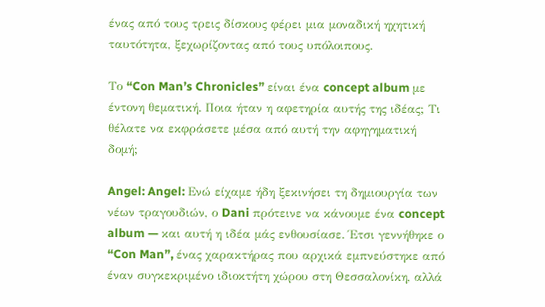ένας από τους τρεις δίσκους φέρει μια μοναδική ηχητική ταυτότητα, ξεχωρίζοντας από τους υπόλοιπους.

Το “Con Man’s Chronicles” είναι ένα concept album με έντονη θεματική. Ποια ήταν η αφετηρία αυτής της ιδέας; Τι θέλατε να εκφράσετε μέσα από αυτή την αφηγηματική δομή;

Angel: Angel: Ενώ είχαμε ήδη ξεκινήσει τη δημιουργία των νέων τραγουδιών, ο Dani πρότεινε να κάνουμε ένα concept album — και αυτή η ιδέα μάς ενθουσίασε. Έτσι γεννήθηκε ο “Con Man”, ένας χαρακτήρας που αρχικά εμπνεύστηκε από έναν συγκεκριμένο ιδιοκτήτη χώρου στη Θεσσαλονίκη, αλλά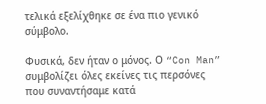τελικά εξελίχθηκε σε ένα πιο γενικό σύμβολο.

Φυσικά, δεν ήταν ο μόνος. Ο “Con Man” συμβολίζει όλες εκείνες τις περσόνες που συναντήσαμε κατά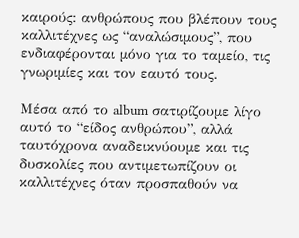καιρούς: ανθρώπους που βλέπουν τους καλλιτέχνες ως “αναλώσιμους”, που ενδιαφέρονται μόνο για το ταμείο, τις γνωριμίες και τον εαυτό τους.

Μέσα από το album σατιρίζουμε λίγο αυτό το “είδος ανθρώπου”, αλλά ταυτόχρονα αναδεικνύουμε και τις δυσκολίες που αντιμετωπίζουν οι καλλιτέχνες όταν προσπαθούν να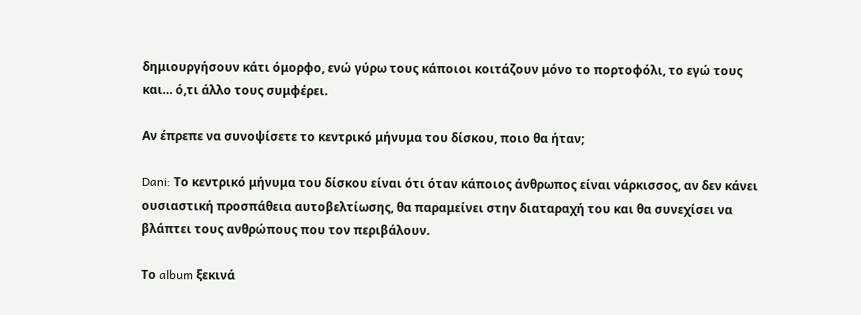δημιουργήσουν κάτι όμορφο, ενώ γύρω τους κάποιοι κοιτάζουν μόνο το πορτοφόλι, το εγώ τους και… ό,τι άλλο τους συμφέρει.

Αν έπρεπε να συνοψίσετε το κεντρικό μήνυμα του δίσκου, ποιο θα ήταν;

Dani: Το κεντρικό μήνυμα του δίσκου είναι ότι όταν κάποιος άνθρωπος είναι νάρκισσος, αν δεν κάνει ουσιαστική προσπάθεια αυτοβελτίωσης, θα παραμείνει στην διαταραχή του και θα συνεχίσει να βλάπτει τους ανθρώπους που τον περιβάλουν.

Το album ξεκινά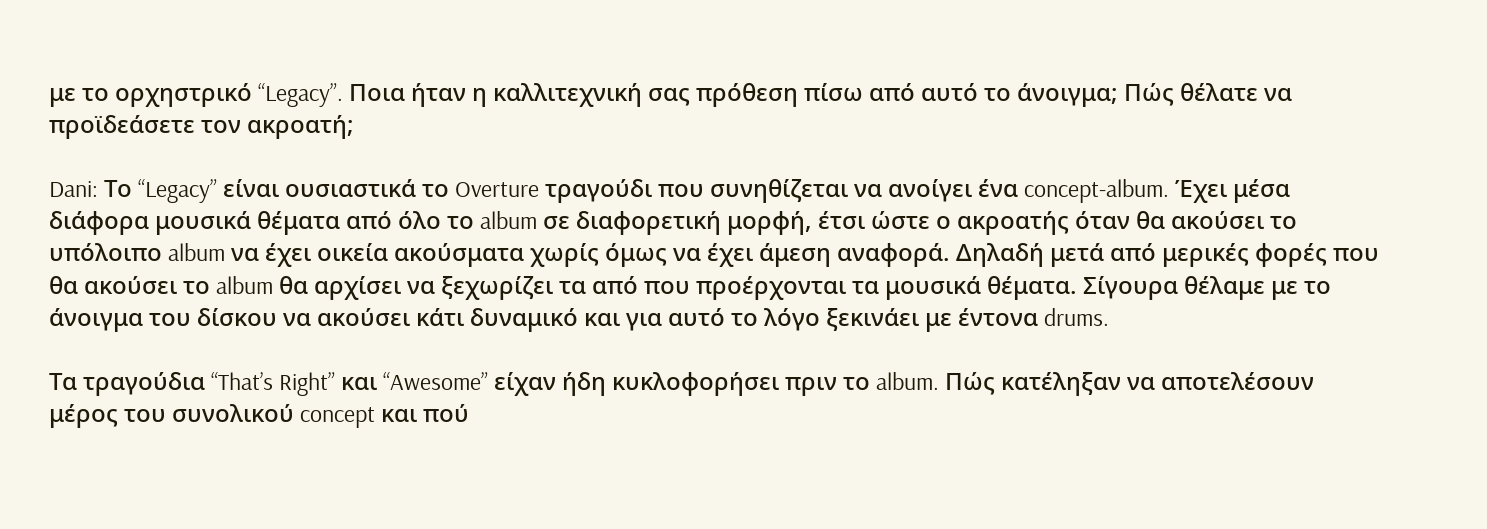με το ορχηστρικό “Legacy”. Ποια ήταν η καλλιτεχνική σας πρόθεση πίσω από αυτό το άνοιγμα; Πώς θέλατε να προϊδεάσετε τον ακροατή;

Dani: Το “Legacy” είναι ουσιαστικά το Overture τραγούδι που συνηθίζεται να ανοίγει ένα concept-album. Έχει μέσα διάφορα μουσικά θέματα από όλο το album σε διαφορετική μορφή, έτσι ώστε ο ακροατής όταν θα ακούσει το υπόλοιπο album να έχει οικεία ακούσματα χωρίς όμως να έχει άμεση αναφορά. Δηλαδή μετά από μερικές φορές που θα ακούσει το album θα αρχίσει να ξεχωρίζει τα από που προέρχονται τα μουσικά θέματα. Σίγουρα θέλαμε με το άνοιγμα του δίσκου να ακούσει κάτι δυναμικό και για αυτό το λόγο ξεκινάει με έντονα drums.

Τα τραγούδια “That’s Right” και “Awesome” είχαν ήδη κυκλοφορήσει πριν το album. Πώς κατέληξαν να αποτελέσουν μέρος του συνολικού concept και πού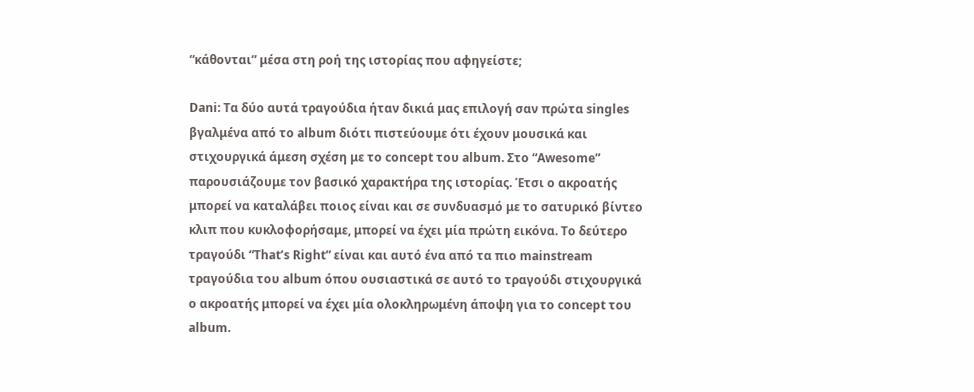“κάθονται” μέσα στη ροή της ιστορίας που αφηγείστε;

Dani: Τα δύο αυτά τραγούδια ήταν δικιά μας επιλογή σαν πρώτα singles βγαλμένα από το album διότι πιστεύουμε ότι έχουν μουσικά και στιχουργικά άμεση σχέση με το concept του album. Στο “Awesome” παρουσιάζουμε τον βασικό χαρακτήρα της ιστορίας. Έτσι ο ακροατής μπορεί να καταλάβει ποιος είναι και σε συνδυασμό με το σατυρικό βίντεο κλιπ που κυκλοφορήσαμε, μπορεί να έχει μία πρώτη εικόνα. Το δεύτερο τραγούδι “That’s Right” είναι και αυτό ένα από τα πιο mainstream τραγούδια του album όπου ουσιαστικά σε αυτό το τραγούδι στιχουργικά ο ακροατής μπορεί να έχει μία ολοκληρωμένη άποψη για το concept του album.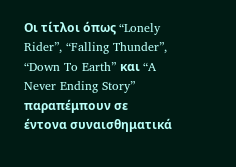Οι τίτλοι όπως “Lonely Rider”, “Falling Thunder”, “Down To Earth” και “A Never Ending Story” παραπέμπουν σε έντονα συναισθηματικά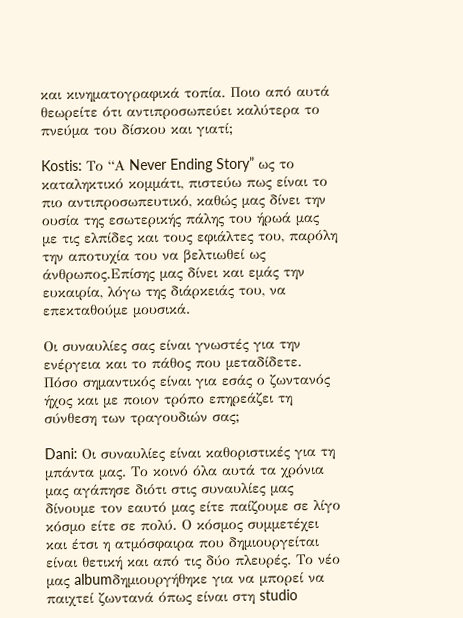και κινηματογραφικά τοπία. Ποιο από αυτά θεωρείτε ότι αντιπροσωπεύει καλύτερα το πνεύμα του δίσκου και γιατί;

Kostis: Το “Α Never Ending Story” ως το καταληκτικό κομμάτι, πιστεύω πως είναι το πιο αντιπροσωπευτικό, καθώς μας δίνει την ουσία της εσωτερικής πάλης του ήρωά μας με τις ελπίδες και τους εφιάλτες του, παρόλη την αποτυχία του να βελτιωθεί ως άνθρωπος.Επίσης μας δίνει και εμάς την ευκαιρία, λόγω της διάρκειάς του, να επεκταθούμε μουσικά.

Οι συναυλίες σας είναι γνωστές για την ενέργεια και το πάθος που μεταδίδετε. Πόσο σημαντικός είναι για εσάς ο ζωντανός ήχος και με ποιον τρόπο επηρεάζει τη σύνθεση των τραγουδιών σας;

Dani: Οι συναυλίες είναι καθοριστικές για τη μπάντα μας. Το κοινό όλα αυτά τα χρόνια μας αγάπησε διότι στις συναυλίες μας δίνουμε τον εαυτό μας είτε παίζουμε σε λίγο κόσμο είτε σε πολύ. Ο κόσμος συμμετέχει και έτσι η ατμόσφαιρα που δημιουργείται είναι θετική και από τις δύο πλευρές. Το νέο μας albumδημιουργήθηκε για να μπορεί να παιχτεί ζωντανά όπως είναι στη studio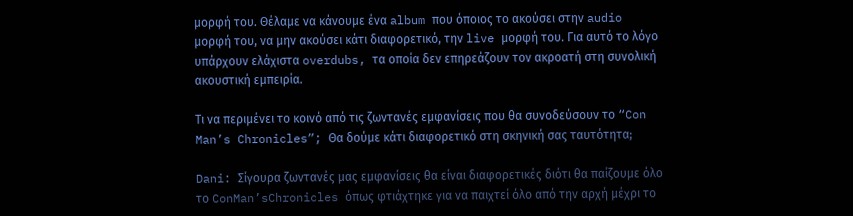μορφή του. Θέλαμε να κάνουμε ένα album που όποιος το ακούσει στην audio μορφή του, να μην ακούσει κάτι διαφορετικό, την live μορφή του. Για αυτό το λόγο υπάρχουν ελάχιστα overdubs, τα οποία δεν επηρεάζουν τον ακροατή στη συνολική ακουστική εμπειρία.

Τι να περιμένει το κοινό από τις ζωντανές εμφανίσεις που θα συνοδεύσουν το “Con Man’s Chronicles”; Θα δούμε κάτι διαφορετικό στη σκηνική σας ταυτότητα;

Dani: Σίγουρα ζωντανές μας εμφανίσεις θα είναι διαφορετικές διότι θα παίζουμε όλο το ConMan’sChronicles όπως φτιάχτηκε για να παιχτεί όλο από την αρχή μέχρι το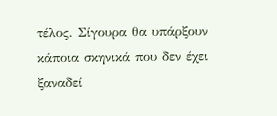τέλος. Σίγουρα θα υπάρξουν κάποια σκηνικά που δεν έχει ξαναδεί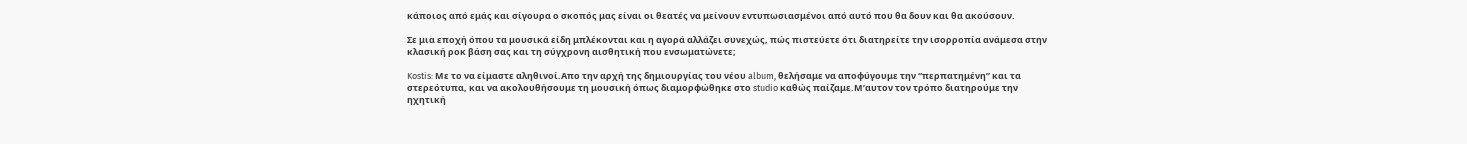κάποιος από εμάς και σίγουρα ο σκοπός μας είναι οι θεατές να μείνουν εντυπωσιασμένοι από αυτό που θα δουν και θα ακούσουν.

Σε μια εποχή όπου τα μουσικά είδη μπλέκονται και η αγορά αλλάζει συνεχώς, πώς πιστεύετε ότι διατηρείτε την ισορροπία ανάμεσα στην κλασική ροκ βάση σας και τη σύγχρονη αισθητική που ενσωματώνετε;

Kostis: Με το να είμαστε αληθινοί.Απο την αρχή της δημιουργίας του νέου album, θελήσαμε να αποφύγουμε την “περπατημένη” και τα στερεότυπα, και να ακολουθήσουμε τη μουσική όπως διαμορφώθηκε στο studio καθώς παίζαμε.Μ’αυτον τον τρόπο διατηρούμε την ηχητική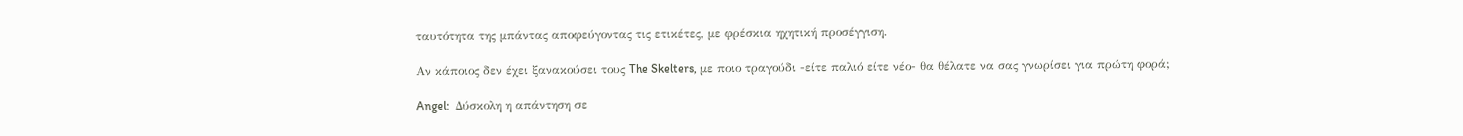ταυτότητα της μπάντας αποφεύγοντας τις ετικέτες, με φρέσκια ηχητική προσέγγιση.

Αν κάποιος δεν έχει ξανακούσει τους The Skelters, με ποιο τραγούδι -είτε παλιό είτε νέο- θα θέλατε να σας γνωρίσει για πρώτη φορά;

Angel:  Δύσκολη η απάντηση σε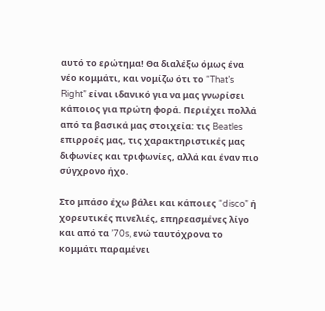αυτό το ερώτημα! Θα διαλέξω όμως ένα νέο κομμάτι, και νομίζω ότι το “That’s Right” είναι ιδανικό για να μας γνωρίσει κάποιος για πρώτη φορά. Περιέχει πολλά από τα βασικά μας στοιχεία: τις Beatles επιρροές μας, τις χαρακτηριστικές μας διφωνίες και τριφωνίες, αλλά και έναν πιο σύγχρονο ήχο.

Στο μπάσο έχω βάλει και κάποιες “disco” ή χορευτικές πινελιές, επηρεασμένες λίγο και από τα ’70s, ενώ ταυτόχρονα το κομμάτι παραμένει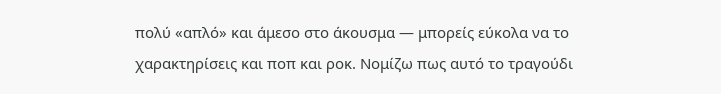πολύ «απλό» και άμεσο στο άκουσμα — μπορείς εύκολα να το χαρακτηρίσεις και ποπ και ροκ. Νομίζω πως αυτό το τραγούδι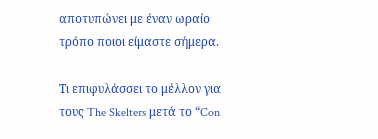αποτυπώνει με έναν ωραίο τρόπο ποιοι είμαστε σήμερα.

Tι επιφυλάσσει το μέλλον για τους The Skelters μετά το “Con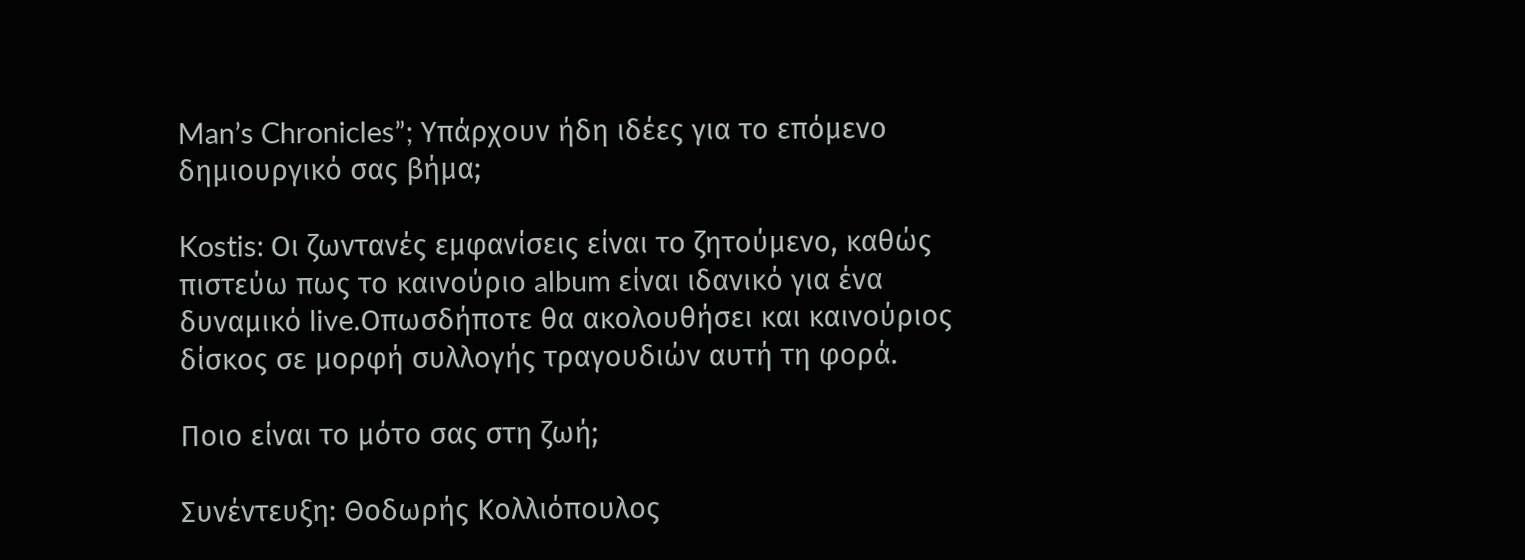Man’s Chronicles”; Υπάρχουν ήδη ιδέες για το επόμενο δημιουργικό σας βήμα;

Kostis: Οι ζωντανές εμφανίσεις είναι το ζητούμενο, καθώς πιστεύω πως το καινούριο album είναι ιδανικό για ένα δυναμικό live.Οπωσδήποτε θα ακολουθήσει και καινούριος δίσκος σε μορφή συλλογής τραγουδιών αυτή τη φορά.

Ποιο είναι το μότο σας στη ζωή;

Συνέντευξη: Θοδωρής Κολλιόπουλος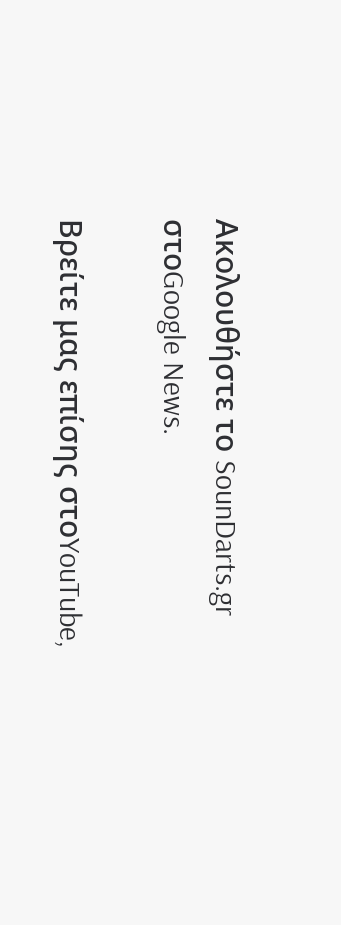Ακολουθήστε το SounDarts.gr στοGoogle News.

Βρείτε μας επίσης στοYouTube,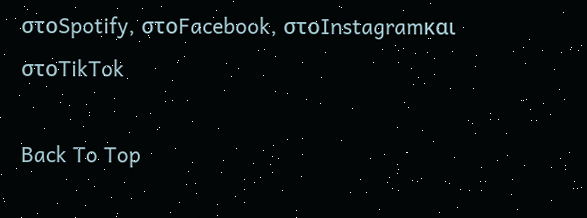στοSpotify, στοFacebook, στοInstagramκαι στοTikTok

Back To Top